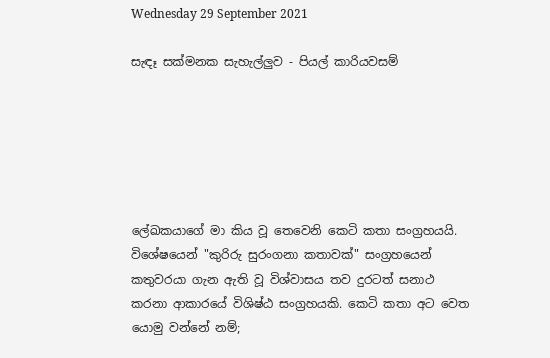Wednesday 29 September 2021

සැඳෑ සක්මනක සැහැල්ලුව - පියල් කාරියවසම්






ලේඛකයාගේ මා කිය වූ තෙවෙනි කෙටි කතා සංග්‍රහයයි. විශේෂයෙන් "කුරිරු සුරංගනා කතාවක්" සංග්‍රහයෙන් කතුවරයා ගැන ඇති වූ විශ්වාසය තව දුරටත් සනාථ කරනා ආකාරයේ විශිෂ්ඨ සංග්‍රහයකි. කෙටි කතා අට වෙත යොමු වන්නේ නම්;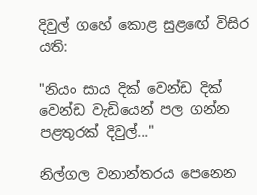දිවුල් ගහේ කොළ සුළඟේ විසිර යති:

"නියං සාය දික් වෙන්ඩ දික් වෙන්ඩ වැඩියෙන් පල ගන්න පළතුරක් දිවුල්..."

නිල්ගල වනාන්තරය පෙනෙන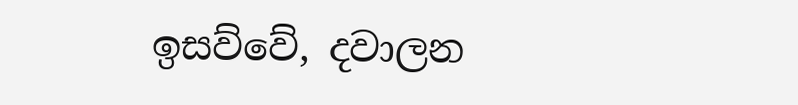ඉසව්වේ, දවාලන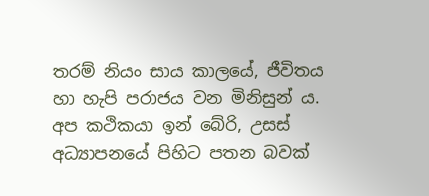තරම් නියං සාය කාලයේ, ජීවිතය හා හැපි පරාජය වන මිනිසුන් ය. අප කථිකයා ඉන් බේරි, උසස් අධ්‍යාපනයේ පිහිට පතන බවක්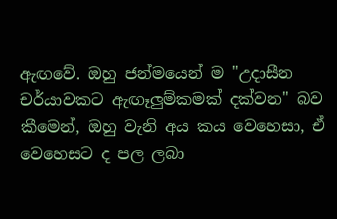ඇඟවේ. ඔහු ජන්මයෙන් ම "උදාසීන චර්යාවකට ඇඟෑලුම්කමක් දක්වන" බව කීමෙන්, ඔහු වැනි අය කය වෙහෙසා, ඒ වෙහෙසට ද පල ලබා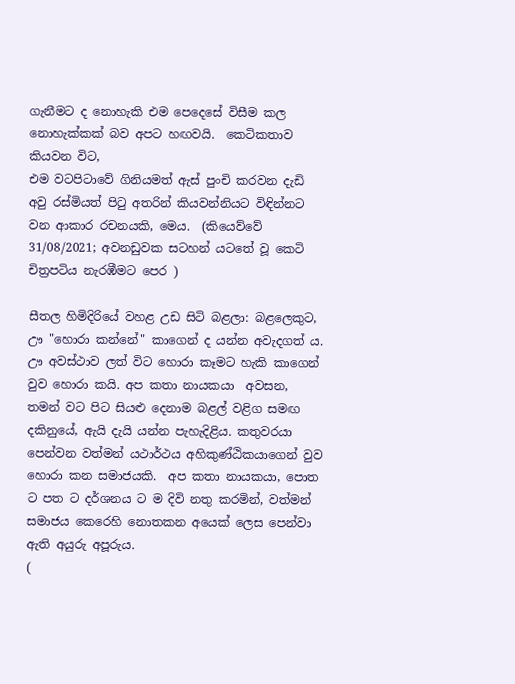ගැනීමට ද නොහැකි එම පෙදෙසේ විසීම කල නොහැක්කක් බව අපට හඟවයි.  කෙටිකතාව කියවන විට,
එම වටපිටාවේ ගිනියමත් ඇස් පුංචි කරවන දැඩි අවු රස්මියත් පිටු අතරින් කියවන්නියට විඳින්නට වන ආකාර රචනයකි, මෙය.  (කියෙව්වේ 31/08/2021; අවනඩුවක සටහන් යටතේ වූ කෙටි චිත්‍රපටිය නැරඹීමට පෙර )

සීතල හිමිදිරියේ වහළ උඩ සිටි බළලා: බළලෙකුට, ඌ "හොරා කන්නේ" කාගෙන් ද යන්න අවැදගත් ය. ඌ අවස්ථාව ලත් විට හොරා කෑමට හැකි කාගෙන් වුව හොරා කයි. අප කතා නායකයා  අවසන, තමන් වට පිට සියළු දෙනාම බළල් වළිග සමඟ දකිනුයේ, ඇයි දැයි යන්න පැහැදිළිය. කතුවරයා පෙන්වන වත්මන් යථාර්ථය අහිකුණ්ඨිකයාගෙන් වුව හොරා කන සමාජයකි.  අප කතා නායකයා, පොත ට පත ට දර්ශනය ට ම දිවි නතු කරමින්, වත්මන් සමාජය කෙරෙහි නොතකන අයෙක් ලෙස පෙන්වා ඇති අයුරු අපූරුය.
(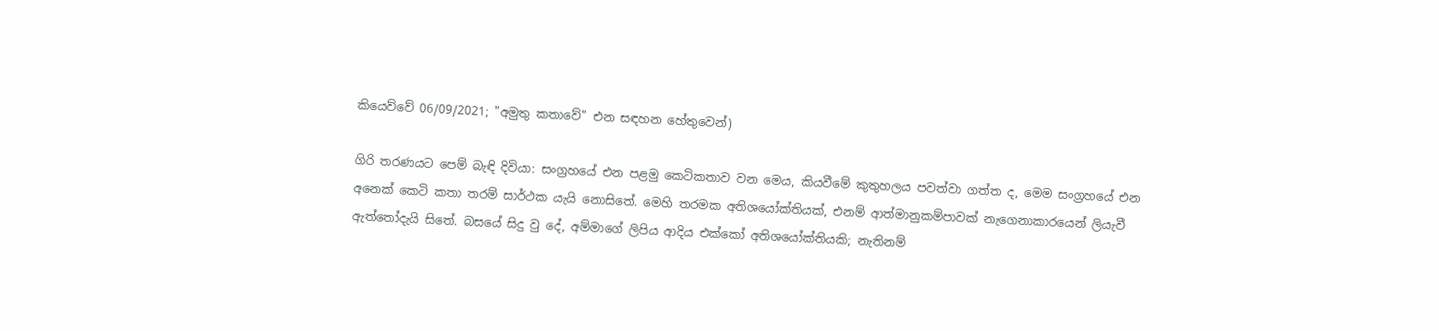කියෙව්වේ 06/09/2021; "අමුතු කතාවේ" එන සඳහන හේතුවෙන්)

ගිරි තරණයට පෙම් බැඳි දිවියා: සංග්‍රහයේ එන පළමු කෙටිකතාව වන මෙය, කියවීමේ කුතුහලය පවත්වා ගත්ත ද, මෙම සංග්‍රහයේ එන අනෙක් කෙටි කතා තරම් සාර්ථක යැයි නොසිතේ. මෙහි තරමක අතිශයෝක්තියක්, එනම් ආත්මානුකම්පාවක් නැගෙනාකාරයෙන් ලියැවී ඇත්තෝදැයි සිතේ. බසයේ සිදු වු දේ, අම්මාගේ ලිපිය ආදිය එක්කෝ අතිශයෝක්තියකි; නැතිනම්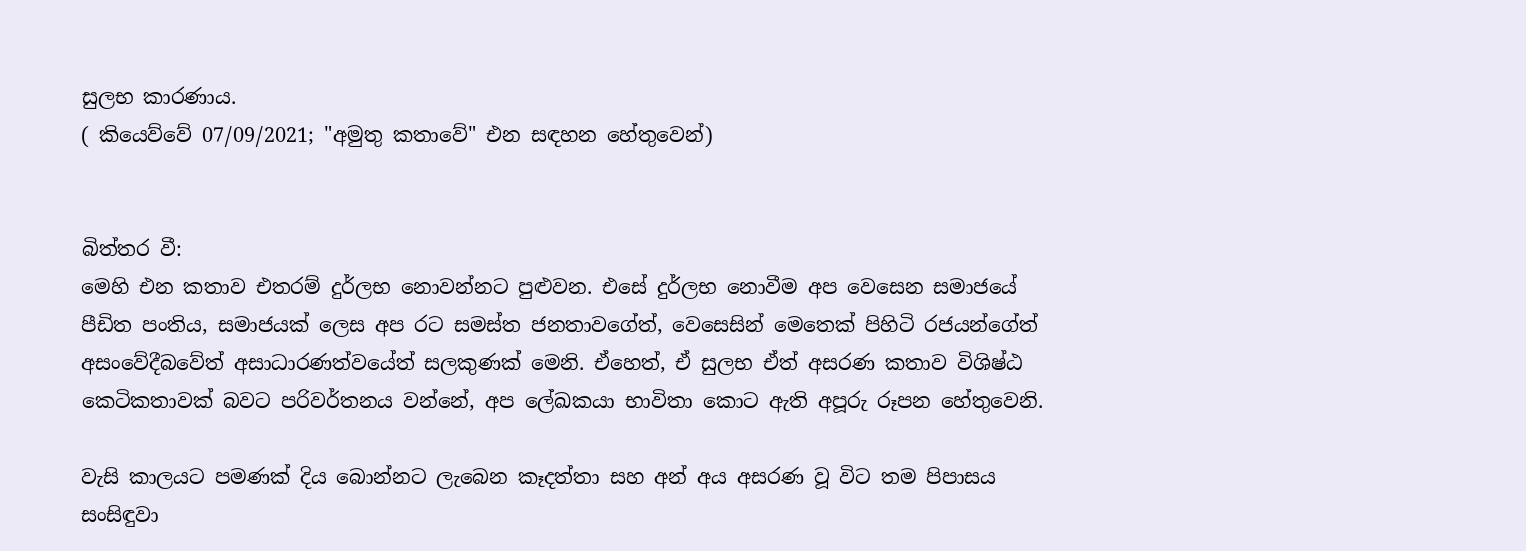සුලභ කාරණාය.
( කියෙව්වේ 07/09/2021; "අමුතු කතාවේ" එන සඳහන හේතුවෙන්)


බිත්තර වී:
මෙහි එන කතාව එතරම් දුර්ලභ නොවන්නට පුළුවන. එසේ දුර්ලභ නොවීම අප වෙසෙන සමාජයේ පීඩිත පංතිය, සමාජයක් ලෙස අප රට සමස්ත ජනතාවගේත්, වෙසෙසින් මෙතෙක් පිහිටි රජයන්ගේත් අසංවේදීබවේත් අසාධාරණත්වයේත් සලකුණක් මෙනි. ඒහෙත්, ඒ සුලභ ඒත් අසරණ කතාව විශිෂ්ඨ කෙටිකතාවක් බවට පරිවර්තනය වන්නේ, අප ලේඛකයා භාවිතා කොට ඇති අපූරු රූපන හේතුවෙනි.

වැසි කාලයට පමණක් දිය බොන්නට ලැබෙන කෑදත්තා සහ අන් අය අසරණ වූ විට තම පිපාසය සංසිඳුවා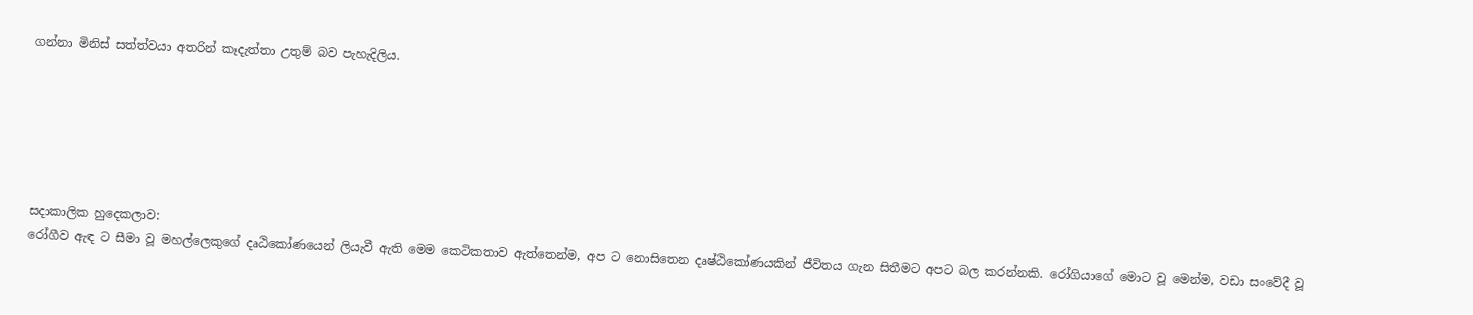ගන්නා මිනිස් සත්ත්වයා අතරින් කෑදැත්තා උතුම් බව පැහැදිලිය.






සදාකාලික හුදෙකලාව:
රෝගීව ඇඳ ට සීමා වූ මහල්ලෙකුගේ දෘඨිකෝණයෙන් ලියැවී ඇති මෙම කෙටිකතාව ඇත්තෙන්ම, අප ට නොසිතෙන දෘෂ්ඨිකෝණයකින් ජීවිතය ගැන සිතීමට අපට බල කරන්නකි. රෝගියාගේ මොට වූ මෙන්ම, වඩා සංවේදී වූ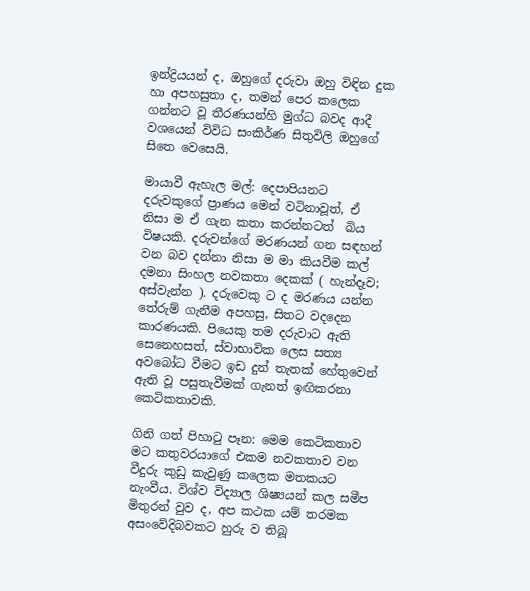ඉන්ද්‍රියයන් ද, ඔහුගේ දරුවා ඔහු විඳින දුක හා අපහසුතා ද, තමන් පෙර කලෙක ගන්නට වූ තීරණයන්හි මුග්ධ බවද ආදී වශයෙන් විවිධ සංකිර්ණ සිතුවිලි ඔහුගේ සිතෙ වෙසෙයි.

මායාවී ඇහැල මල්: දෙපාපියනට දරුවකුගේ ප්‍රාණය මෙන් වටිනාවූත්, ඒ නිසා ම ඒ ගැන කතා කරන්නටත්  බිය විෂයකි. දරුවන්ගේ මරණයන් ගන සඳහන් වන බව දන්නා නිසා ම මා කියවීම කල් දමනා සිංහල නවකතා දෙකක් ( හැන්දෑව; අස්වැන්න ). දරුවෙකු ට ද මරණය යන්න තේරුම් ගැනීම අපහසු, සිතට වදදෙන කාරණයකි. පියෙකු තම දරුවාට ඇති සෙනෙහසත්, ස්වාභාවික ලෙස සත්‍ය අවබෝධ වීමට ඉඩ දුන් තැතක් හේතුවෙන් ඇති වූ පසුතැවීමක් ගැනත් ඉඟිකරනා කෙටිකතාවකි.

ගිනි ගත් පිහාටු පෑන: මෙම කෙටිකතාව මට කතුවරයාගේ එකම නවකතාව වන වීදුරු කුඩු කැවුණු කලෙක මතකයට නැංවීය. විශ්ව විද්‍යාල ශිෂ්‍යයන් කල සමීප මිතුරන් වුව ද, අප කථක යම් තරමක අසංවේදිබවකට හුරු ව තිබූ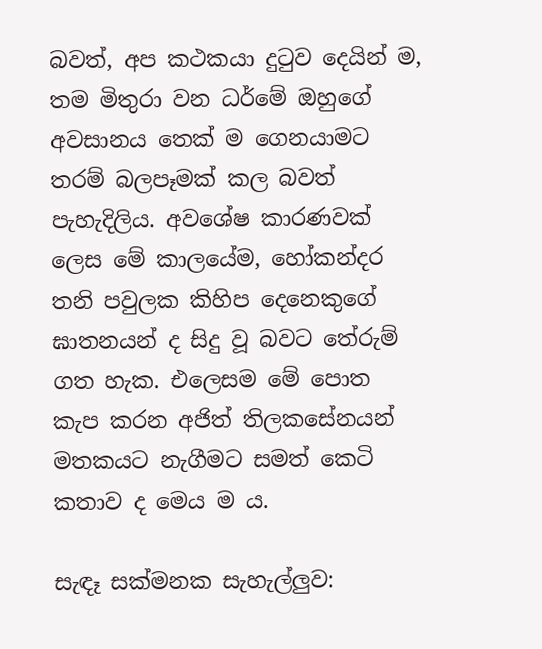බවත්, අප කථකයා දුටුව දෙයින් ම, තම මිතුරා වන ධර්මේ ඔහුගේ අවසානය තෙක් ම ගෙනයාමට තරම් බලපෑමක් කල බවත් පැහැදිලිය. අවශේෂ කාරණවක් ලෙස මේ කාලයේම, හෝකන්දර තනි පවුලක කිහිප දෙනෙකුගේ ඝාතනයන් ද සිදු වූ බවට තේරුම් ගත හැක. එලෙසම මේ පොත කැප කරන අජිත් තිලකසේනයන් මතකයට නැගීමට සමත් කෙටි කතාව ද මෙය ම ය.

සැඳෑ සක්මනක සැහැල්ලුව: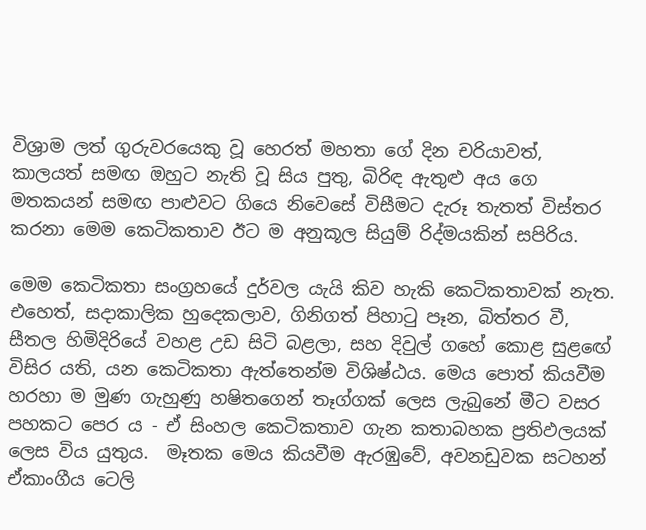විශ්‍රාම ලත් ගුරුවරයෙකු වූ හෙරත් මහතා ගේ දින චරියාවත්, කාලයත් සමඟ ඔහුට නැති වූ සිය පුතු, බිරිඳ ඇතුළු අය ගෙ මතකයන් සමඟ පාළුවට ගියෙ නිවෙසේ විසීමට දැරූ තැතත් විස්තර කරනා මෙම කෙටිකතාව ඊට ම අනුකූල සියුම් රිද්මයකින් සපිරිය.

මෙම කෙටිකතා සංග්‍රහයේ දුර්වල යැයි කිව හැකි කෙටිකතාවක් නැත. එහෙත්, සදාකාලික හුදෙකලාව, ගිනිගත් පිහාටු පෑන, බිත්තර වී, සීතල හිමිදිරියේ වහළ උඩ සිටි බළලා, සහ දිවුල් ගහේ කොළ සුළඟේ විසිර යති, යන කෙටිකතා ඇත්තෙන්ම විශිෂ්ඨය. මෙය පොත් කියවීම හරහා ම මුණ ගැහුණු හෂිතගෙන් තෑග්ගක් ලෙස ලැබුනේ මීට වසර පහකට පෙර ය - ඒ සිංහල කෙටිකතාව ගැන කතාබහක ප්‍රතිඵලයක් ලෙස විය යුතුය.  මෑතක මෙය කියවීම ඇරඹුවේ, අවනඩුවක සටහන් ඒකාංගීය ටෙලි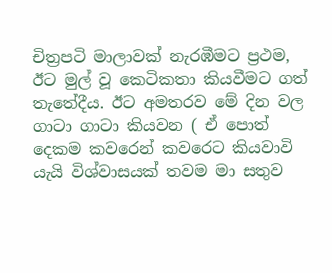චිත්‍රපටි මාලාවක් නැරඹීමට ප්‍රථම, ඊට මුල් වූ කෙටිකතා කියවීමට ගත් තැතේදීය. ඊට අමතරව මේ දින වල ගාටා ගාටා කියවන ( ඒ පොත් දෙකම කවරෙන් කවරෙට කියවාවි යැයි විශ්වාසයක් තවම මා සතුව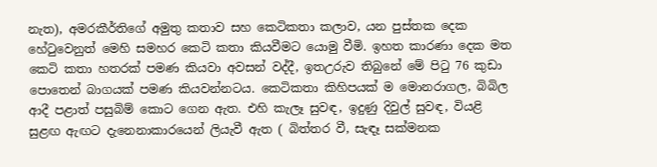නැත), අමරකීර්තිගේ අමුතු කතාව සහ කෙටිකතා කලාව, යන පුස්තක දෙක හේටුවෙනුත් මෙහි සමහර කෙටි කතා කියවීමට යොමු වීමි. ඉහත කාරණා දෙක මත කෙටි කතා හතරක් පමණ කියවා අවසන් වද්දී, ඉතඋරුව තිබුනේ මේ පිටු 76 කුඩා පොතෙන් බාගයක් පමණ කියවන්නටය. කෙටිකතා කිහිපයක් ම මොනරාගල, බිබිල ආදී පළාත් පසුබිම් කොට ගෙන ඇත. එහි කැලෑ සුවඳ, ඉදුණු දිවුල් සුවඳ, වියළි සුළඟ ඇඟට දැනෙනාකාරයෙන් ලියැවී ඇත ( බිත්තර වී, සැඳෑ සක්මනක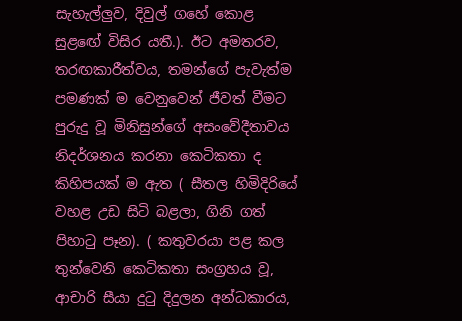සැහැල්ලුව, දිවුල් ගහේ කොළ සුළඟේ විසිර යතී.). ඊට අමතරව, තරඟකාරීත්වය, තමන්ගේ පැවැත්ම පමණක් ම වෙනුවෙන් ජීවත් වීමට පුරුදු වූ මිනිසුන්ගේ අසංවේදීතාවය නිදර්ශනය කරනා කෙටිකතා ද කිහිපයක් ම ඇත ( සීතල හිමිදිරියේ වහළ උඩ සිටි බළලා, ගිනි ගත් පිහාටු පෑන). ( කතුවරයා පළ කල තුන්වෙනි කෙටිකතා සංග්‍රහය වූ, ආචාරි සීයා දුටු දිදුලන අන්ධකාරය,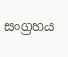සංග්‍රහය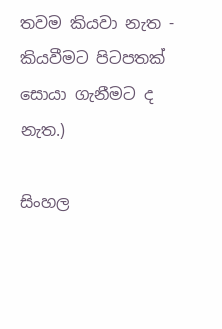තවම කියවා නැත - කියවීමට පිටපතක් සොයා ගැනීමට ද නැත.)

සිංහල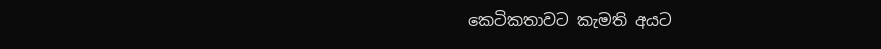කෙටිකතාවට කැමති අයට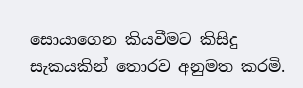සොයාගෙන කියවීමට කිසිදු සැකයකින් තොරව අනුමත කරමි.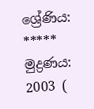ශ්‍රේණිය: *****
මුද්‍රණය: 2003 (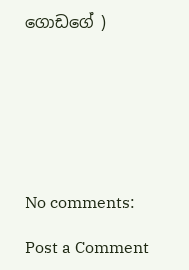ගොඩගේ )







No comments:

Post a Comment